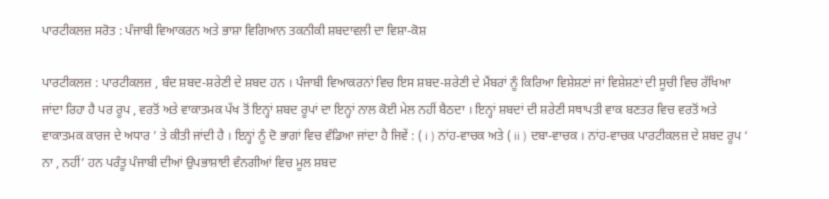ਪਾਰਟੀਕਲਜ਼ ਸਰੋਤ : ਪੰਜਾਬੀ ਵਿਆਕਰਨ ਅਤੇ ਭਾਸ਼ਾ ਵਿਗਿਆਨ ਤਕਨੀਕੀ ਸ਼ਬਦਾਵਲੀ ਦਾ ਵਿਸ਼ਾ-ਕੋਸ਼

ਪਾਰਟੀਕਲਜ਼ : ਪਾਰਟੀਕਲਜ਼ , ਬੰਦ ਸ਼ਬਦ-ਸ਼ਰੇਣੀ ਦੇ ਸ਼ਬਦ ਹਨ । ਪੰਜਾਬੀ ਵਿਆਕਰਨਾਂ ਵਿਚ ਇਸ ਸ਼ਬਦ-ਸ਼ਰੇਣੀ ਦੇ ਮੈਂਬਰਾਂ ਨੂੰ ਕਿਰਿਆ ਵਿਸ਼ੇਸ਼ਣਾਂ ਜਾਂ ਵਿਸ਼ੇਸ਼ਣਾਂ ਦੀ ਸੂਚੀ ਵਿਚ ਰੱਖਿਆ ਜਾਂਦਾ ਰਿਹਾ ਹੈ ਪਰ ਰੂਪ , ਵਰਤੋਂ ਅਤੇ ਵਾਕਾਤਮਕ ਪੱਖ ਤੋਂ ਇਨ੍ਹਾਂ ਸ਼ਬਦ ਰੂਪਾਂ ਦਾ ਇਨ੍ਹਾਂ ਨਾਲ ਕੋਈ ਮੇਲ ਨਹੀਂ ਬੈਠਦਾ । ਇਨ੍ਹਾਂ ਸ਼ਬਦਾਂ ਦੀ ਸ਼ਰੇਣੀ ਸਥਾਪਤੀ ਵਾਕ ਬਣਤਰ ਵਿਚ ਵਰਤੋਂ ਅਤੇ ਵਾਕਾਤਮਕ ਕਾਰਜ ਦੇ ਅਧਾਰ ’ ਤੇ ਕੀਤੀ ਜਾਂਦੀ ਹੈ । ਇਨ੍ਹਾਂ ਨੂੰ ਦੋ ਭਾਗਾਂ ਵਿਚ ਵੰਡਿਆ ਜਾਂਦਾ ਹੈ ਜਿਵੇਂ : ( i ) ਨਾਂਹ-ਵਾਚਕ ਅਤੇ ( ii ) ਦਬਾ-ਵਾਚਕ । ਨਾਂਹ-ਵਾਚਕ ਪਾਰਟੀਕਲਜ਼ ਦੇ ਸ਼ਬਦ ਰੂਪ ‘ ਨਾ , ਨਹੀਂ’ ਹਨ ਪਰੰਤੂ ਪੰਜਾਬੀ ਦੀਆਂ ਉਪਭਾਸ਼ਾਈ ਵੰਨਗੀਆਂ ਵਿਚ ਮੂਲ ਸ਼ਬਦ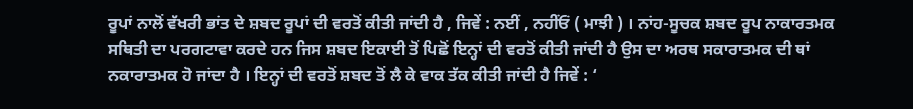ਰੂਪਾਂ ਨਾਲੋਂ ਵੱਖਰੀ ਭਾਂਤ ਦੇ ਸ਼ਬਦ ਰੂਪਾਂ ਦੀ ਵਰਤੋਂ ਕੀਤੀ ਜਾਂਦੀ ਹੈ , ਜਿਵੇਂ : ਨਈਂ , ਨਹੀਂਓਂ ( ਮਾਝੀ ) । ਨਾਂਹ-ਸੂਚਕ ਸ਼ਬਦ ਰੂਪ ਨਾਕਾਰਤਮਕ ਸਥਿਤੀ ਦਾ ਪਰਗਟਾਵਾ ਕਰਦੇ ਹਨ ਜਿਸ ਸ਼ਬਦ ਇਕਾਈ ਤੋਂ ਪਿਛੋਂ ਇਨ੍ਹਾਂ ਦੀ ਵਰਤੋਂ ਕੀਤੀ ਜਾਂਦੀ ਹੈ ਉਸ ਦਾ ਅਰਥ ਸਕਾਰਾਤਮਕ ਦੀ ਥਾਂ ਨਕਾਰਾਤਮਕ ਹੋ ਜਾਂਦਾ ਹੈ । ਇਨ੍ਹਾਂ ਦੀ ਵਰਤੋਂ ਸ਼ਬਦ ਤੋਂ ਲੈ ਕੇ ਵਾਕ ਤੱਕ ਕੀਤੀ ਜਾਂਦੀ ਹੈ ਜਿਵੇਂ : ‘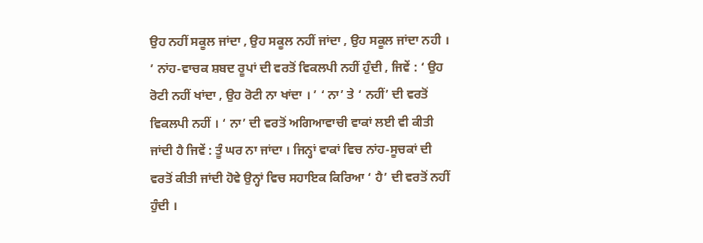ਉਹ ਨਹੀਂ ਸਕੂਲ ਜਾਂਦਾ , ਉਹ ਸਕੂਲ ਨਹੀਂ ਜਾਂਦਾ , ਉਹ ਸਕੂਲ ਜਾਂਦਾ ਨਹੀ । ’ ਨਾਂਹ-ਵਾਚਕ ਸ਼ਬਦ ਰੂਪਾਂ ਦੀ ਵਰਤੋਂ ਵਿਕਲਪੀ ਨਹੀਂ ਹੁੰਦੀ , ਜਿਵੇਂ : ‘ ਉਹ ਰੋਟੀ ਨਹੀਂ ਖਾਂਦਾ , ਉਹ ਰੋਟੀ ਨਾ ਖਾਂਦਾ । ’ ‘ ਨਾ’ ਤੇ ‘ ਨਹੀਂ’ ਦੀ ਵਰਤੋਂ ਵਿਕਲਪੀ ਨਹੀਂ । ‘ ਨਾ’ ਦੀ ਵਰਤੋਂ ਅਗਿਆਵਾਚੀ ਵਾਕਾਂ ਲਈ ਵੀ ਕੀਤੀ ਜਾਂਦੀ ਹੈ ਜਿਵੇਂ : ਤੂੰ ਘਰ ਨਾ ਜਾਂਦਾ । ਜਿਨ੍ਹਾਂ ਵਾਕਾਂ ਵਿਚ ਨਾਂਹ-ਸੂਚਕਾਂ ਦੀ ਵਰਤੋਂ ਕੀਤੀ ਜਾਂਦੀ ਹੋਵੇ ਉਨ੍ਹਾਂ ਵਿਚ ਸਹਾਇਕ ਕਿਰਿਆ ‘ ਹੈ’ ਦੀ ਵਰਤੋਂ ਨਹੀਂ ਹੁੰਦੀ ।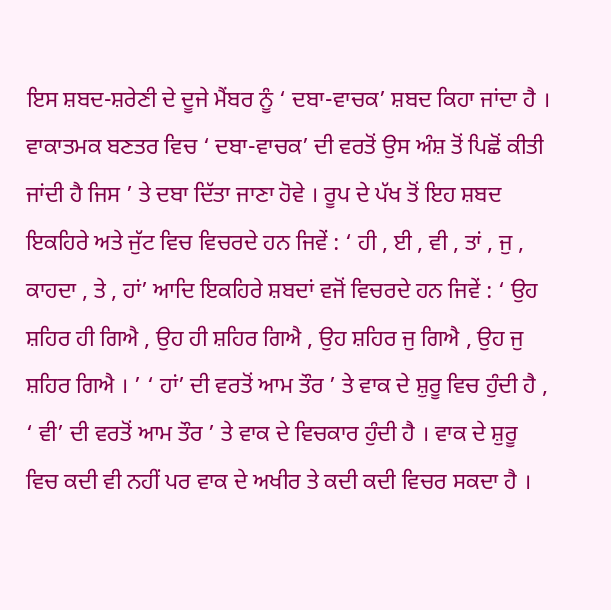ਇਸ ਸ਼ਬਦ-ਸ਼ਰੇਣੀ ਦੇ ਦੂਜੇ ਮੈਂਬਰ ਨੂੰ ‘ ਦਬਾ-ਵਾਚਕ’ ਸ਼ਬਦ ਕਿਹਾ ਜਾਂਦਾ ਹੈ । ਵਾਕਾਤਮਕ ਬਣਤਰ ਵਿਚ ‘ ਦਬਾ-ਵਾਚਕ’ ਦੀ ਵਰਤੋਂ ਉਸ ਅੰਸ਼ ਤੋਂ ਪਿਛੋਂ ਕੀਤੀ ਜਾਂਦੀ ਹੈ ਜਿਸ ’ ਤੇ ਦਬਾ ਦਿੱਤਾ ਜਾਣਾ ਹੋਵੇ । ਰੂਪ ਦੇ ਪੱਖ ਤੋਂ ਇਹ ਸ਼ਬਦ ਇਕਹਿਰੇ ਅਤੇ ਜੁੱਟ ਵਿਚ ਵਿਚਰਦੇ ਹਨ ਜਿਵੇਂ : ‘ ਹੀ , ਈ , ਵੀ , ਤਾਂ , ਜੁ , ਕਾਹਦਾ , ਤੇ , ਹਾਂ’ ਆਦਿ ਇਕਹਿਰੇ ਸ਼ਬਦਾਂ ਵਜੋਂ ਵਿਚਰਦੇ ਹਨ ਜਿਵੇਂ : ‘ ਉਹ ਸ਼ਹਿਰ ਹੀ ਗਿਐ , ਉਹ ਹੀ ਸ਼ਹਿਰ ਗਿਐ , ਉਹ ਸ਼ਹਿਰ ਜੁ ਗਿਐ , ਉਹ ਜੁ ਸ਼ਹਿਰ ਗਿਐ । ’ ‘ ਹਾਂ’ ਦੀ ਵਰਤੋਂ ਆਮ ਤੌਰ ’ ਤੇ ਵਾਕ ਦੇ ਸ਼ੁਰੂ ਵਿਚ ਹੁੰਦੀ ਹੈ , ‘ ਵੀ’ ਦੀ ਵਰਤੋਂ ਆਮ ਤੌਰ ’ ਤੇ ਵਾਕ ਦੇ ਵਿਚਕਾਰ ਹੁੰਦੀ ਹੈ । ਵਾਕ ਦੇ ਸ਼ੁਰੂ ਵਿਚ ਕਦੀ ਵੀ ਨਹੀਂ ਪਰ ਵਾਕ ਦੇ ਅਖੀਰ ਤੇ ਕਦੀ ਕਦੀ ਵਿਚਰ ਸਕਦਾ ਹੈ ।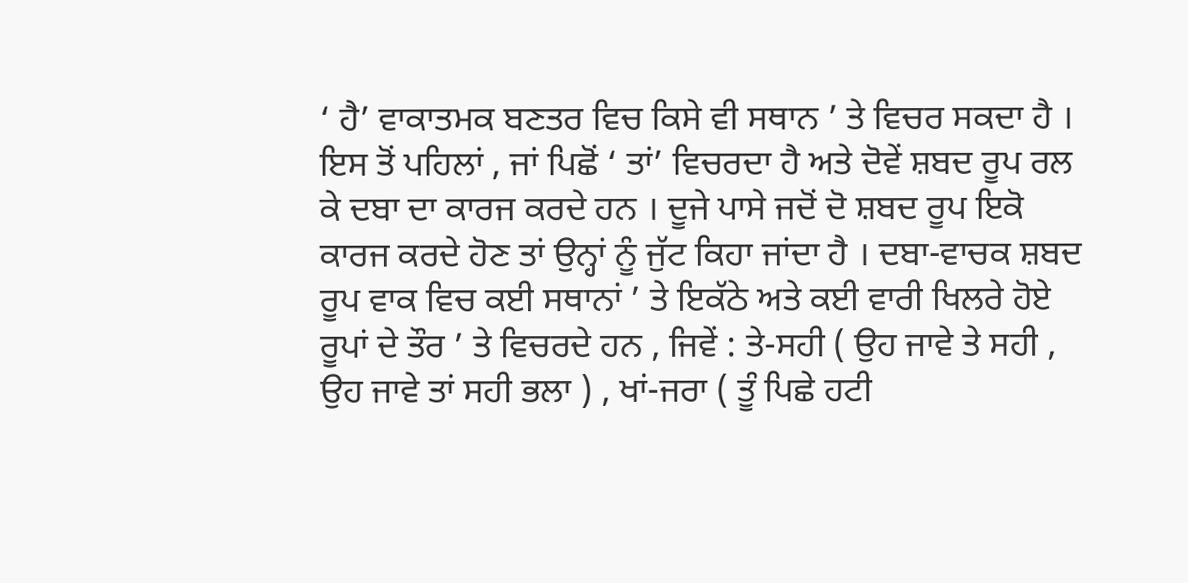‘ ਹੈ’ ਵਾਕਾਤਮਕ ਬਣਤਰ ਵਿਚ ਕਿਸੇ ਵੀ ਸਥਾਨ ’ ਤੇ ਵਿਚਰ ਸਕਦਾ ਹੈ । ਇਸ ਤੋਂ ਪਹਿਲਾਂ , ਜਾਂ ਪਿਛੋਂ ‘ ਤਾਂ’ ਵਿਚਰਦਾ ਹੈ ਅਤੇ ਦੋਵੇਂ ਸ਼ਬਦ ਰੂਪ ਰਲ ਕੇ ਦਬਾ ਦਾ ਕਾਰਜ ਕਰਦੇ ਹਨ । ਦੂਜੇ ਪਾਸੇ ਜਦੋਂ ਦੋ ਸ਼ਬਦ ਰੂਪ ਇਕੋ ਕਾਰਜ ਕਰਦੇ ਹੋਣ ਤਾਂ ਉਨ੍ਹਾਂ ਨੂੰ ਜੁੱਟ ਕਿਹਾ ਜਾਂਦਾ ਹੈ । ਦਬਾ-ਵਾਚਕ ਸ਼ਬਦ ਰੂਪ ਵਾਕ ਵਿਚ ਕਈ ਸਥਾਨਾਂ ’ ਤੇ ਇਕੱਠੇ ਅਤੇ ਕਈ ਵਾਰੀ ਖਿਲਰੇ ਹੋਏ ਰੂਪਾਂ ਦੇ ਤੌਰ ’ ਤੇ ਵਿਚਰਦੇ ਹਨ , ਜਿਵੇਂ : ਤੇ-ਸਹੀ ( ਉਹ ਜਾਵੇ ਤੇ ਸਹੀ , ਉਹ ਜਾਵੇ ਤਾਂ ਸਹੀ ਭਲਾ ) , ਖਾਂ-ਜਰਾ ( ਤੂੰ ਪਿਛੇ ਹਟੀ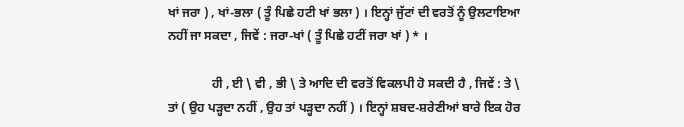ਖਾਂ ਜਰਾ ) , ਖਾਂ-ਭਲਾ ( ਤੂੰ ਪਿਛੇ ਹਟੀ ਖਾਂ ਭਲਾ ) । ਇਨ੍ਹਾਂ ਜੁੱਟਾਂ ਦੀ ਵਰਤੋਂ ਨੂੰ ਉਲਟਾਇਆ ਨਹੀਂ ਜਾ ਸਕਦਾ , ਜਿਵੇਂ : ਜਰਾ-ਖਾਂ ( ਤੂੰ ਪਿਛੇ ਹਟੀਂ ਜਰਾ ਖਾਂ ) * ।

              ਹੀ , ਈ \ ਵੀ , ਭੀ \ ਤੇ ਆਦਿ ਦੀ ਵਰਤੋਂ ਵਿਕਲਪੀ ਹੋ ਸਕਦੀ ਹੈ , ਜਿਵੇਂ : ਤੇ \ ਤਾਂ ( ਉਹ ਪੜ੍ਹਦਾ ਨਹੀਂ , ਉਹ ਤਾਂ ਪੜ੍ਹਦਾ ਨਹੀਂ ) । ਇਨ੍ਹਾਂ ਸ਼ਬਦ-ਸ਼ਰੇਣੀਆਂ ਬਾਰੇ ਇਕ ਹੋਰ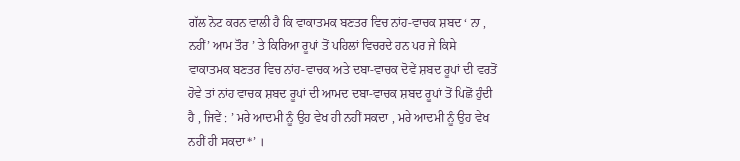ਗੱਲ ਨੋਟ ਕਰਨ ਵਾਲੀ ਹੈ ਕਿ ਵਾਕਾਤਮਕ ਬਣਤਰ ਵਿਚ ਨਾਂਹ-ਵਾਚਕ ਸ਼ਬਦ ‘ ਨਾ , ਨਹੀਂ’ ਆਮ ਤੌਰ ’ ਤੇ ਕਿਰਿਆ ਰੂਪਾਂ ਤੋਂ ਪਹਿਲਾਂ ਵਿਚਰਦੇ ਹਨ ਪਰ ਜੇ ਕਿਸੇ ਵਾਕਾਤਮਕ ਬਣਤਰ ਵਿਚ ਨਾਂਹ-ਵਾਚਕ ਅਤੇ ਦਬਾ-ਵਾਚਕ ਦੋਵੇਂ ਸ਼ਬਦ ਰੂਪਾਂ ਦੀ ਵਰਤੋਂ ਹੋਵੇ ਤਾਂ ਨਾਂਹ ਵਾਚਕ ਸ਼ਬਦ ਰੂਪਾਂ ਦੀ ਆਮਦ ਦਬਾ-ਵਾਚਕ ਸ਼ਬਦ ਰੂਪਾਂ ਤੋਂ ਪਿਛੋਂ ਹੁੰਦੀ ਹੈ , ਜਿਵੇਂ : ’ ਮਰੇ ਆਦਮੀ ਨੂੰ ਉਹ ਵੇਖ ਹੀ ਨਹੀਂ ਸਕਦਾ , ਮਰੇ ਆਦਮੀ ਨੂੰ ਉਹ ਵੇਖ ਨਹੀਂ ਹੀ ਸਕਦਾ*’ ।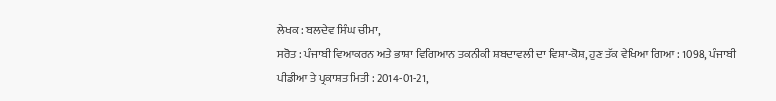ਲੇਖਕ : ਬਲਦੇਵ ਸਿੰਘ ਚੀਮਾ,
ਸਰੋਤ : ਪੰਜਾਬੀ ਵਿਆਕਰਨ ਅਤੇ ਭਾਸ਼ਾ ਵਿਗਿਆਨ ਤਕਨੀਕੀ ਸ਼ਬਦਾਵਲੀ ਦਾ ਵਿਸ਼ਾ-ਕੋਸ਼, ਹੁਣ ਤੱਕ ਵੇਖਿਆ ਗਿਆ : 1098, ਪੰਜਾਬੀ ਪੀਡੀਆ ਤੇ ਪ੍ਰਕਾਸ਼ਤ ਮਿਤੀ : 2014-01-21,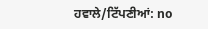ਹਵਾਲੇ/ਟਿੱਪਣੀਆਂ: no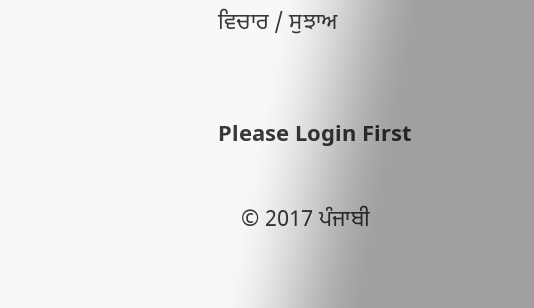ਵਿਚਾਰ / ਸੁਝਾਅ



Please Login First


    © 2017 ਪੰਜਾਬੀ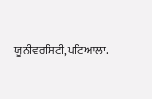ਯੂਨੀਵਰਸਿਟੀ,ਪਟਿਆਲਾ.